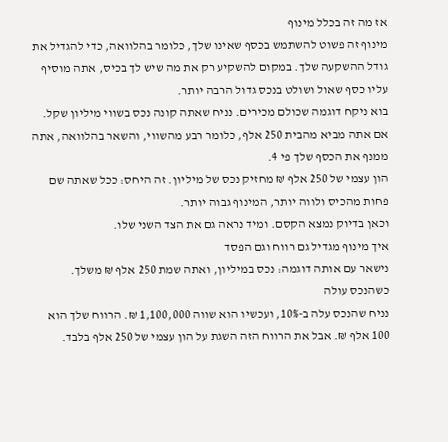אז מה זה בכלל מינוף
מינוף זה פשוט להשתמש בכסף שאינו שלך, כלומר בהלוואה, כדי להגדיל את גודל ההשקעה שלך. במקום להשקיע רק את מה שיש לך בכיס, אתה מוסיף עליו כסף שאול ושולט בנכס גדול הרבה יותר.
בוא ניקח דוגמה שכולם מכירים. נניח שאתה קונה נכס בשווי מיליון שקל. אם אתה מביא מהבית 250 אלף, כלומר רבע מהשווי, והשאר בהלוואה, אתה ממנף את הכסף שלך פי 4.
הון עצמי של 250 אלף ₪ מחזיק נכס של מיליון. זה היחס: ככל שאתה שם פחות מהכיס ולווה יותר, המינוף גבוה יותר.
וכאן בדיוק נמצא הקסם. ומיד נראה גם את הצד השני שלו.
איך מינוף מגדיל גם רווח וגם הפסד
נישאר עם אותה דוגמה: נכס במיליון, ואתה שמת 250 אלף ₪ משלך.
כשהנכס עולה
נניח שהנכס עלה ב-10%, ועכשיו הוא שווה 1,100,000 ₪. הרווח שלך הוא 100 אלף ₪. אבל את הרווח הזה השגת על הון עצמי של 250 אלף בלבד.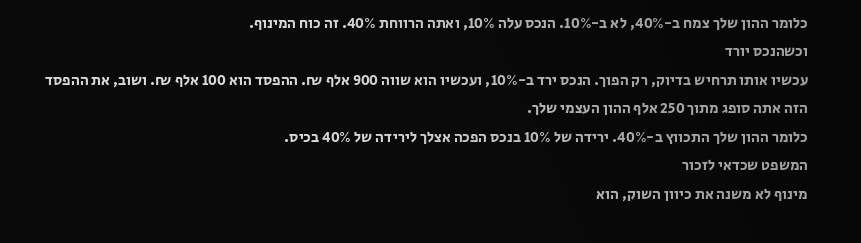כלומר ההון שלך צמח ב-40%, לא ב-10%. הנכס עלה 10%, ואתה הרווחת 40%. זה כוח המינוף.
וכשהנכס יורד
עכשיו אותו תרחיש בדיוק, רק הפוך. הנכס ירד ב-10%, ועכשיו הוא שווה 900 אלף ₪. ההפסד הוא 100 אלף ₪. ושוב, את ההפסד הזה אתה סופג מתוך 250 אלף ההון העצמי שלך.
כלומר ההון שלך התכווץ ב-40%. ירידה של 10% בנכס הפכה אצלך לירידה של 40% בכיס.
המשפט שכדאי לזכור
מינוף לא משנה את כיוון השוק, הוא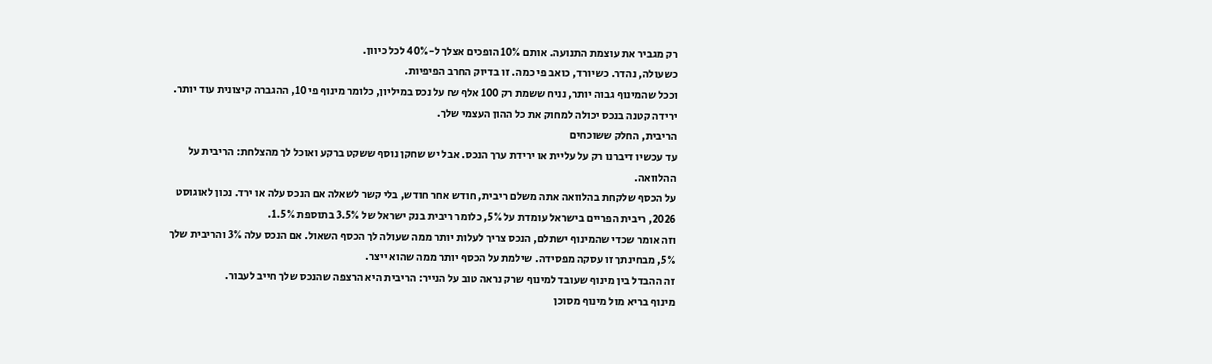רק מגביר את עוצמת התנועה. אותם 10% הופכים אצלך ל-40% לכל כיוון.
כשעולה, נהדר. כשיורד, כואב פי כמה. זו בדיוק החרב הפיפיות.
וככל שהמינוף גבוה יותר, נניח ששמת רק 100 אלף ₪ על נכס במיליון, כלומר מינוף פי 10, ההגברה קיצונית עוד יותר. ירידה קטנה בנכס יכולה למחוק את כל ההון העצמי שלך.
הריבית, החלק ששוכחים
עד עכשיו דיברנו רק על עליית או ירידת ערך הנכס. אבל יש שחקן נוסף ששקט ברקע ואוכל לך מהצלחת: הריבית על ההלוואה.
על הכסף שלקחת בהלוואה אתה משלם ריבית, חודש אחר חודש, בלי קשר לשאלה אם הנכס עלה או ירד. נכון לאוגוסט 2026, ריבית הפריים בישראל עומדת על 5%, כלומר ריבית בנק ישראל של 3.5% בתוספת 1.5%.
וזה אומר שכדי שהמינוף ישתלם, הנכס צריך לעלות יותר ממה שעולה לך הכסף השאול. אם הנכס עלה 3% והריבית שלך 5%, מבחינתך זו עסקה מפסידה. שילמת על הכסף יותר ממה שהוא ייצר.
זה ההבדל בין מינוף שעובד למינוף שרק נראה טוב על הנייר: הריבית היא הרצפה שהנכס שלך חייב לעבור.
מינוף בריא מול מינוף מסוכן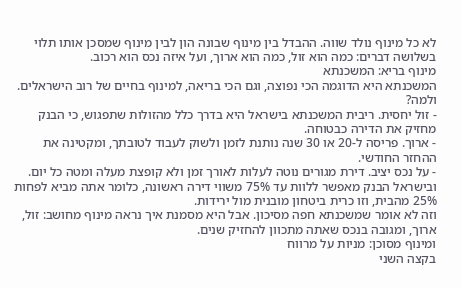לא כל מינוף נולד שווה. ההבדל בין מינוף שבונה הון לבין מינוף שמסכן אותו תלוי בשלושה דברים: כמה הוא זול, כמה הוא ארוך, ועל איזה נכס הוא רכוב.
מינוף בריא: המשכנתא
המשכנתא היא הדוגמה הכי נפוצה, וגם הכי בריאה, למינוף בחיים של רוב הישראלים. ולמה?
- זול יחסית. ריבית המשכנתא בישראל היא בדרך כלל מהזולות שתפגוש, כי הבנק מחזיק את הדירה כבטוחה.
- ארוך. פריסה ל-20 או 30 שנה נותנת לזמן ולשוק לעבוד לטובתך, ומקטינה את ההחזר החודשי.
- על נכס יציב. דירת מגורים נוטה לעלות לאורך זמן ולא קופצת מעלה ומטה כל יום. ובישראל הבנק מאפשר ללוות עד 75% משווי דירה ראשונה, כלומר אתה מביא לפחות 25% מהבית, וזו כרית ביטחון מובנית מול ירידות.
וזה לא אומר שמשכנתא חפה מסיכון. אבל היא מסמנת איך נראה מינוף מחושב: זול, ארוך, ומגובה בנכס שאתה מתכוון להחזיק שנים.
ומינוף מסוכן: מניות על מרווח
בקצה השני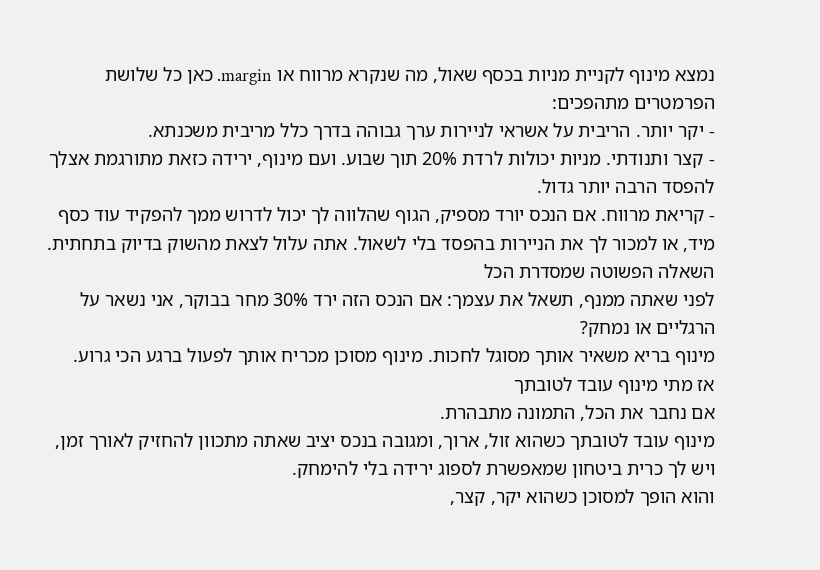נמצא מינוף לקניית מניות בכסף שאול, מה שנקרא מרווח או margin. כאן כל שלושת הפרמטרים מתהפכים:
- יקר יותר. הריבית על אשראי לניירות ערך גבוהה בדרך כלל מריבית משכנתא.
- קצר ותנודתי. מניות יכולות לרדת 20% תוך שבוע. ועם מינוף, ירידה כזאת מתורגמת אצלך להפסד הרבה יותר גדול.
- קריאת מרווח. אם הנכס יורד מספיק, הגוף שהלווה לך יכול לדרוש ממך להפקיד עוד כסף מיד, או למכור לך את הניירות בהפסד בלי לשאול. אתה עלול לצאת מהשוק בדיוק בתחתית.
השאלה הפשוטה שמסדרת הכל
לפני שאתה ממנף, תשאל את עצמך: אם הנכס הזה ירד 30% מחר בבוקר, אני נשאר על הרגליים או נמחק?
מינוף בריא משאיר אותך מסוגל לחכות. מינוף מסוכן מכריח אותך לפעול ברגע הכי גרוע.
אז מתי מינוף עובד לטובתך
אם נחבר את הכל, התמונה מתבהרת.
מינוף עובד לטובתך כשהוא זול, ארוך, ומגובה בנכס יציב שאתה מתכוון להחזיק לאורך זמן, ויש לך כרית ביטחון שמאפשרת לספוג ירידה בלי להימחק.
והוא הופך למסוכן כשהוא יקר, קצר,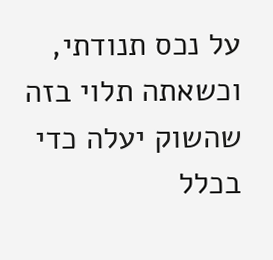על נכס תנודתי, וכשאתה תלוי בזה שהשוק יעלה כדי בכלל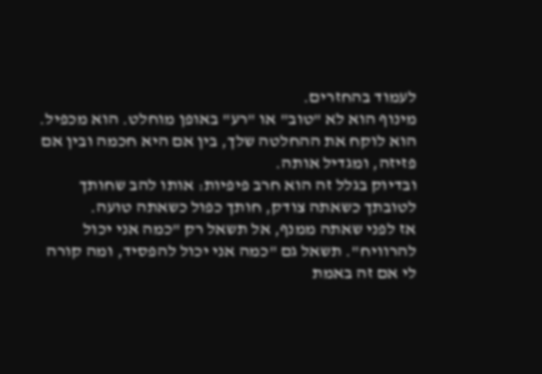לעמוד בהחזרים.
מינוף הוא לא "טוב" או "רע" באופן מוחלט. הוא מכפיל. הוא לוקח את ההחלטה שלך, בין אם היא חכמה ובין אם פזיזה, ומגדיל אותה.
ובדיוק בגלל זה הוא חרב פיפיות: אותו להב שחותך לטובתך כשאתה צודק, חותך כפול כשאתה טועה.
אז לפני שאתה ממנף, אל תשאל רק "כמה אני יכול להרוויח". תשאל גם "כמה אני יכול להפסיד, ומה קורה לי אם זה באמת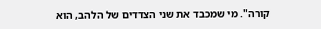קורה". מי שמכבד את שני הצדדים של הלהב, הוא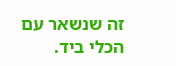זה שנשאר עם הכלי ביד.